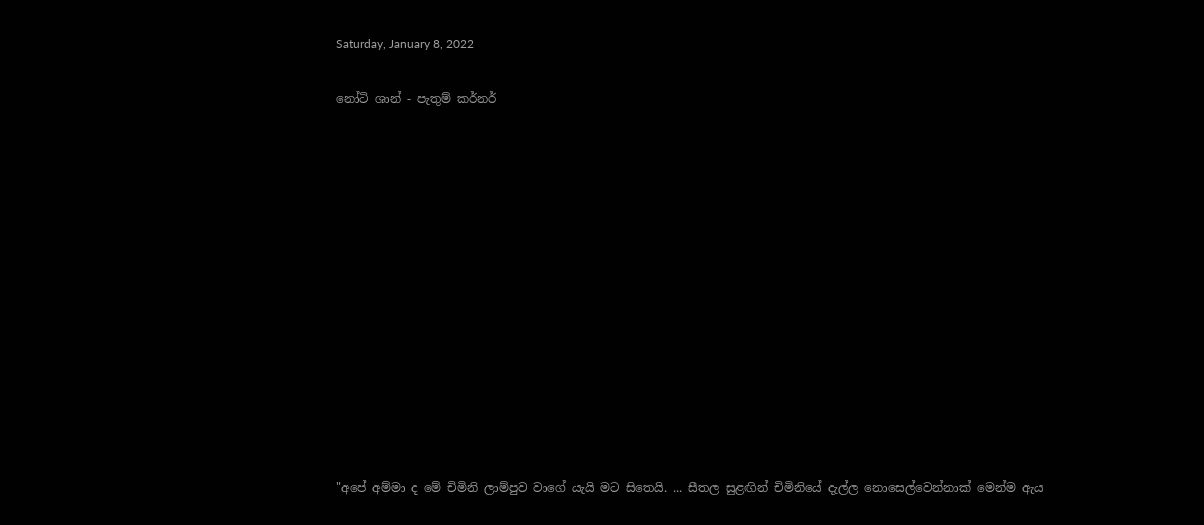Saturday, January 8, 2022

නෝටි ශාන් - පැතුම් කර්නර්













"අපේ අම්මා ද මේ චිමිනි ලාම්පුව වාගේ යැයි මට සිතෙයි. ... සීතල සුළඟින් චිමිනියේ දැල්ල නොසෙල්වෙන්නාක් මෙන්ම ඇය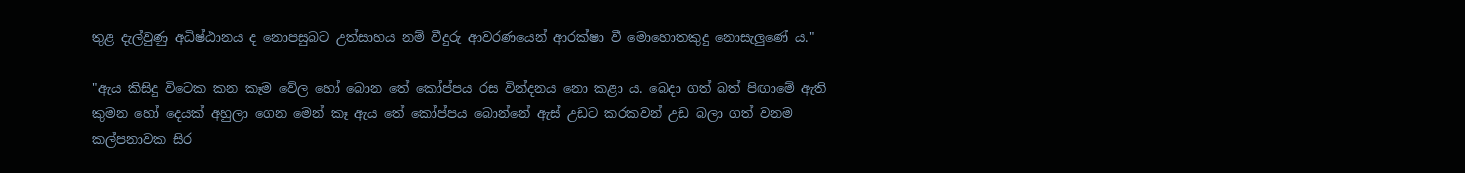තුළ දැල්වුණු අධිෂ්ඨානය ද නොපසුබට උත්සාහය නම් වීදුරු ආවරණයෙන් ආරක්ෂා වී මොහොතකුදු නොසැලුණේ ය."

"ඇය කිසිදු විටෙක කන කෑම වේල හෝ බොන තේ කෝප්පය ‍රස වින්දනය නො කළා ය. බෙදා ගත් බත් පිඟාමේ ඇති කුමන හෝ දෙයක් අහුලා ගෙන මෙන් කෑ ඇය තේ කෝප්පය බොන්නේ ඇස් උඩට කරකවන් උඩ බලා ගත් වනම කල්පනාවක සිර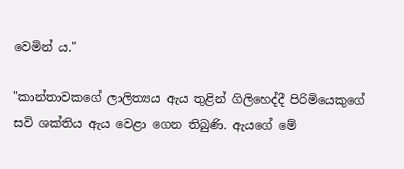වෙමින් ය."

"කාන්‍තාවකගේ ලාලිත්‍යය ඇය තුළින් ගිලිහෙද්දී පිරිමියෙකුගේ සවි ශක්තිය ඇය වෙළා ගෙන තිබුණි. ඇයගේ මේ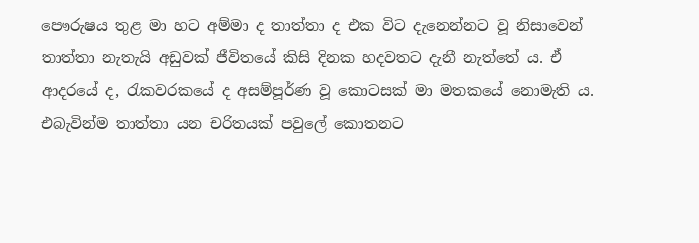පෞරුෂය තුළ මා හට අම්මා ද තාත්තා ද එක විට දැනෙන්නට වූ නිසාවෙන් තාත්තා නැතැයි අඩුවක් ජීවිතයේ කිසි දිනක හදවතට දැනී නැත්තේ ය. ඒ ආදරයේ ද, රැකවරකයේ ද අසම්පූර්ණ වූ කොටසක් මා මතකයේ නොමැති ය. එබැවින්ම තාත්තා ‍යන චරිතයක් පවුලේ කොතනට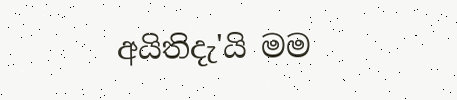අයිතිදැ'යි මම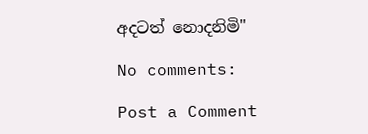අදටත් නොදනිමි"

No comments:

Post a Comment